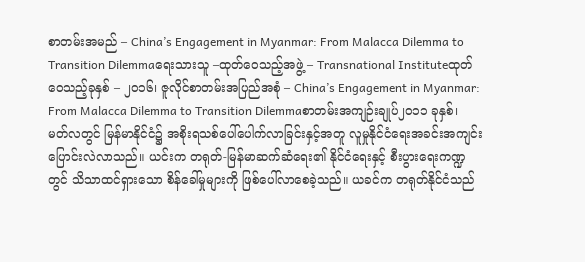စာတမ်းအမည် – China’s Engagement in Myanmar: From Malacca Dilemma to Transition Dilemmaရေးသားသူ –ထုတ်ဝေသည့်အဖွဲ့ – Transnational Instituteထုတ်ဝေသည့်ခုနှစ် – ၂၀၁၆၊ ဇူလိုင်စာတမ်းအပြည်အစုံ – China’s Engagement in Myanmar: From Malacca Dilemma to Transition Dilemmaစာတမ်းအကျဉ်းချုပ်၂၀၁၁ ခုနှစ်၊ မတ်လတွင် မြန်မာနိုင်ငံ၌ အစိုးရသစ်ပေါ်ပေါက်လာခြင်းနှင့်အတူ လူမှုနိုင်ငံရေးအခင်းအကျင်း ပြောင်းလဲလာသည်။ ယင်းက တရုတ်-မြန်မာဆက်ဆံရေး၏ နိုင်ငံရေးနှင့် စီးပွားရေးကဏ္ဍတွင် သိသာထင်ရှားသော စိန်ခေါ်မှုများကို ဖြစ်ပေါ်လာစေခဲ့သည်။ ယခင်က တရုတ်နိုင်ငံသည်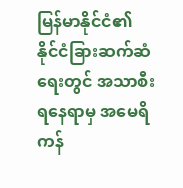မြန်မာနိုင်ငံ၏ နိုင်ငံခြားဆက်ဆံရေးတွင် အသာစီးရနေရာမှ အမေရိကန်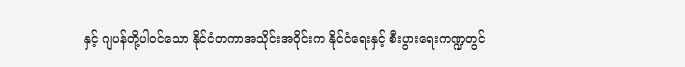နှင့် ဂျပန်တို့ပါဝင်သော နိုင်ငံတကာအသိုင်းအဝိုင်းက နိုင်ငံရေးနှင့် စီးပွားရေးကဏ္ဍတွင်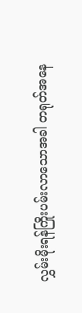လွှမ်းမိုးရန်ကြိုးပမ်းလာသောအခါ တရုတ်အနေ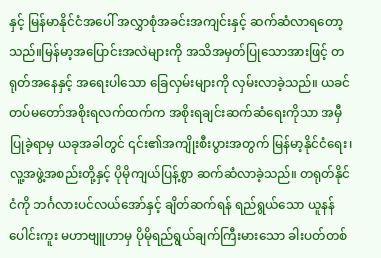နှင့် မြန်မာနိုင်ငံအပေါ် အလွှာစုံအခင်းအကျင်းနှင့် ဆက်ဆံလာရတော့သည်။မြန်မာ့အပြောင်းအလဲများကို အသိအမှတ်ပြုသောအားဖြင့် တရုတ်အနေနှင့် အရေးပါသော ခြေလှမ်းများကို လှမ်းလာခဲ့သည်။ ယခင်တပ်မတော်အစိုးရလက်ထက်က အစိုးရချင်းဆက်ဆံရေးကိုသာ အမှီပြုခဲ့ရာမှ ယခုအခါတွင် ၎င်း၏အကျိုးစီးပွားအတွက် မြန်မာ့နိုင်ငံရေး၊ လူ့အဖွဲ့အစည်းတို့နှင့် ပိုမိုကျယ်ပြန့်စွာ ဆက်ဆံလာခဲ့သည်။ တရုတ်နိုင်ငံကို ဘင်္ဂလားပင်လယ်အော်နှင့် ချိတ်ဆက်ရန် ရည်ရွယ်သော ယူနန်ပေါင်းကူး မဟာဗျူဟာမှ ပိုမိုရည်ရွယ်ချက်ကြီးမားသော ခါးပတ်တစ်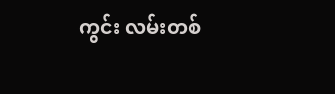ကွင်း လမ်းတစ်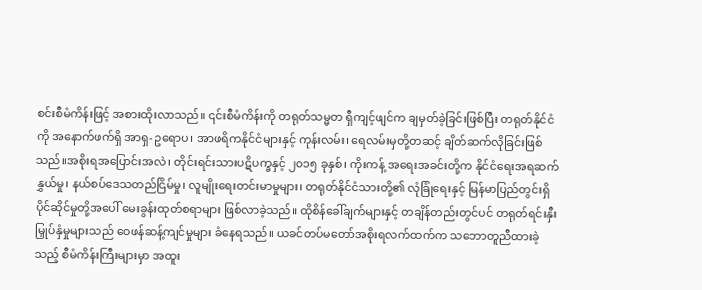စင်းစီမံကိန်းဖြင့် အစားထိုးလာသည်။ ၎င်းစီမံကိန်းကို တရုတ်သမ္မတ ရှီကျင့်ဖျင်က ချမှတ်ခဲ့ခြင်းဖြစ်ပြီး တရုတ်နိုင်ငံကို အနောက်ဖက်ရှိ အာရှ-ဥရောပ၊ အာဖရိကနိုင်ငံများနှင့် ကုန်းလမ်း၊ ရေလမ်းမှတို့တဆင့် ချိတ်ဆက်လိုခြင်းဖြစ်သည်။အစိုးရအပြောင်းအလဲ၊ တိုင်းရင်းသားပဋိပက္ခနှင့် ၂၀၁၅ ခုနှစ်၊ ကိုးကန့် အရေးအခင်းတို့က နိုင်ငံရေးအရဆက်နွှယ်မှု၊ နယ်စပ်ဒေသတည်ငြိမ်မှု၊ လူမျိုးရေးတင်းမာမှုများ၊ တရုတ်နိုင်ငံသားတို့၏ လုံခြုံရေးနှင့် မြန်မာပြည်တွင်းရှိ ပိုင်ဆိုင်မှုတို့အပေါ် မေးခွန်းထုတ်စရာများ ဖြစ်လာခဲ့သည်။ ထိုစိန်ခေါ်ချက်များနှင့် တချိန်တည်းတွင်ပင် တရုတ်ရင်းနှီးမြှုပ်နှံမှုများသည် ဝေဖန်ဆန့်ကျင်မှုများ ခံနေရသည်။ ယခင်တပ်မတော်အစိုးရလက်ထက်က သဘောတူညီထားခဲ့သည့် စီမံကိန်းကြီးများမှာ အထူး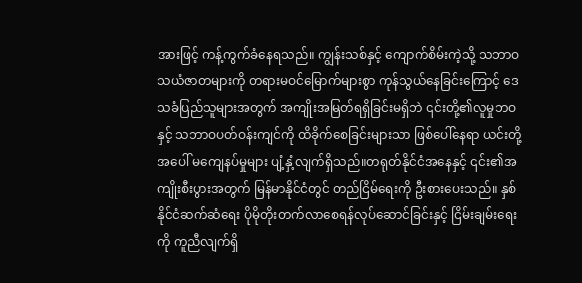အားဖြင့် ကန့်ကွက်ခံနေရသည်။ ကျွန်းသစ်နှင့် ကျောက်စိမ်းကဲ့သို့ သဘာဝသယံဇာတများကို တရားမဝင်မြောက်များစွာ ကုန်သွယ်နေခြင်းကြောင့် ဒေသခံပြည်သူများအတွက် အကျိုးအမြတ်ရရှိခြင်းမရှိဘဲ ၎င်းတို့၏လူမှုဘဝနှင့် သဘာဝပတ်ဝန်းကျင်ကို ထိခိုက်စေခြင်းများသာ ဖြစ်ပေါ်နေရာ ယင်းတို့အပေါ် မကျေနပ်မှုများ ပျံ့နှံ့လျက်ရှိသည်။တရုတ်နိုင်ငံအနေနှင့် ၎င်း၏အကျိုးစီးပွားအတွက် မြန်မာနိုင်ငံတွင် တည်ငြိမ်ရေးကို ဦးစားပေးသည်။ နှစ်နိုင်ငံဆက်ဆံရေး ပိုမိုတိုးတက်လာစေရန်လုပ်ဆောင်ခြင်းနှင့် ငြိမ်းချမ်းရေးကို ကူညီလျက်ရှိ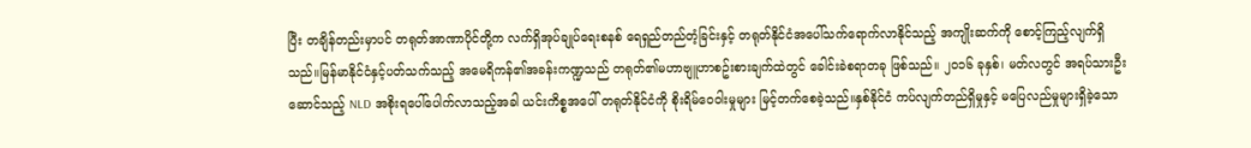ပြီး တချိန်တည်းမှာပင် တရုတ်အာဏာပိုင်တို့က လက်ရှိအုပ်ချုပ်ရေးစနစ် ရေရှည်တည်တံ့ခြင်းနှင့် တရုတ်နိုင်ငံအပေါ်သက်ရောက်လာနိုင်သည့် အကျိုးဆက်ကို စောင့်ကြည့်လျက်ရှိသည်။မြန်မာနိုင်ငံနှင့်ပတ်သက်သည့် အမေရိကန်၏အခန်းကဏ္ဍသည် တရုတ်၏မဟာဗျူဟာစဥ်းစားချက်ထဲတွင် ခေါင်းခဲစရာတခု ဖြစ်သည်။ ၂၀၁၆ ခုနှစ်၊ မတ်လတွင် အရပ်သားဦးဆောင်သည့် NLD အစိုးရပေါ်ပေါက်လာသည့်အခါ ယင်းကိစ္စအပေါ် တရုတ်နိုင်ငံကို စိုးရိမ်ဝေဝါးမှုများ မြင့်တက်စေခဲ့သည်။နှစ်နိုင်ငံ ကပ်လျက်တည်ရှိမှုနှင့် မပြေလည်မှုများရှိခဲ့သော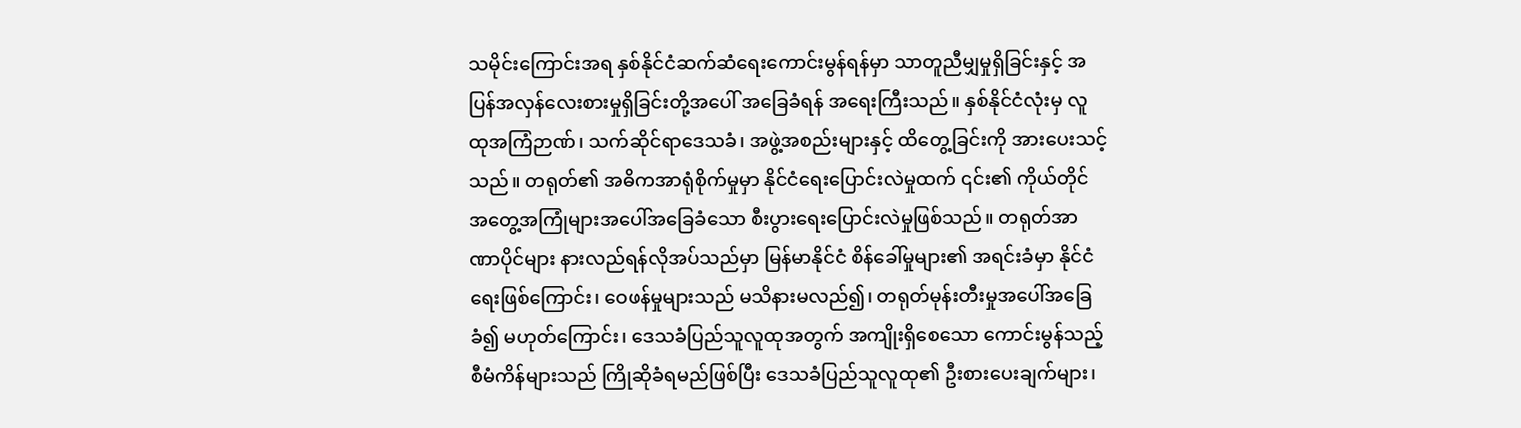သမိုင်းကြောင်းအရ နှစ်နိုင်ငံဆက်ဆံရေးကောင်းမွန်ရန်မှာ သာတူညီမျှမှုရှိခြင်းနှင့် အပြန်အလှန်လေးစားမှုရှိခြင်းတို့အပေါ် အခြေခံရန် အရေးကြီးသည်။ နှစ်နိုင်ငံလုံးမှ လူထုအကြံဉာဏ်၊ သက်ဆိုင်ရာဒေသခံ၊ အဖွဲ့အစည်းများနှင့် ထိတွေ့ခြင်းကို အားပေးသင့်သည်။ တရုတ်၏ အဓိကအာရုံစိုက်မှုမှာ နိုင်ငံရေးပြောင်းလဲမှုထက် ၎င်း၏ ကိုယ်တိုင်အတွေ့အကြုံများအပေါ်အခြေခံသော စီးပွားရေးပြောင်းလဲမှုဖြစ်သည်။ တရုတ်အာဏာပိုင်များ နားလည်ရန်လိုအပ်သည်မှာ မြန်မာနိုင်ငံ စိန်ခေါ်မှုများ၏ အရင်းခံမှာ နိုင်ငံရေးဖြစ်ကြောင်း၊ ဝေဖန်မှုများသည် မသိနားမလည်၍၊ တရုတ်မုန်းတီးမှုအပေါ်အခြေခံ၍ မဟုတ်ကြောင်း၊ ဒေသခံပြည်သူလူထုအတွက် အကျိုးရှိစေသော ကောင်းမွန်သည့် စီမံကိန်များသည် ကြိုဆိုခံရမည်ဖြစ်ပြီး ဒေသခံပြည်သူလူထု၏ ဦးစားပေးချက်များ၊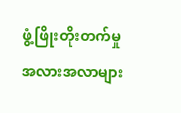ဖွံ့ဖြိုးတိုးတက်မှုအလားအလာများ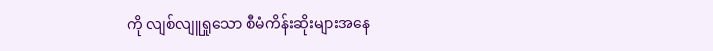ကို လျစ်လျူရှုသော စီမံကိန်းဆိုးများအနေ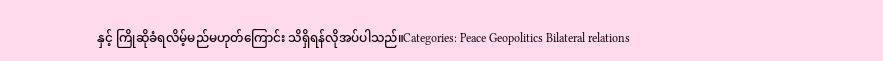နှင့် ကြိုဆိုခံရလိမ့်မည်မဟုတ်ကြောင်း သိရှိရန်လိုအပ်ပါသည်။Categories: Peace Geopolitics Bilateral relations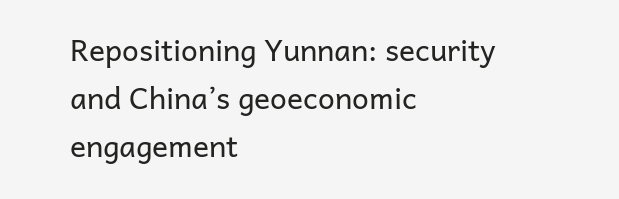Repositioning Yunnan: security and China’s geoeconomic engagement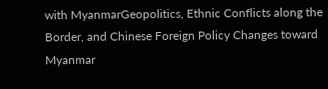with MyanmarGeopolitics, Ethnic Conflicts along the Border, and Chinese Foreign Policy Changes toward Myanmar